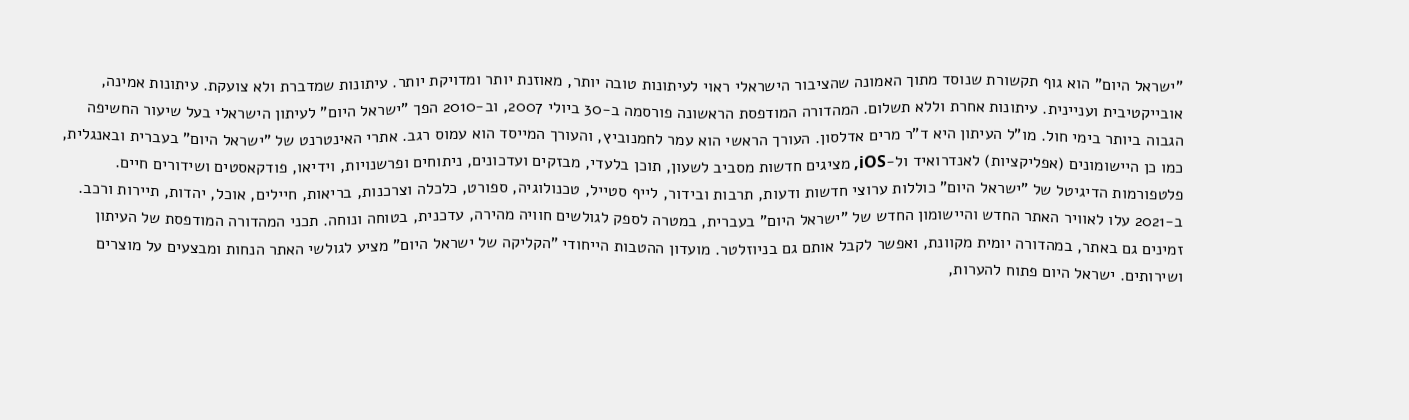"ישראל היום" הוא גוף תקשורת שנוסד מתוך האמונה שהציבור הישראלי ראוי לעיתונות טובה יותר, מאוזנת יותר ומדויקת יותר. עיתונות שמדברת ולא צועקת. עיתונות אמינה, אובייקטיבית ועניינית. עיתונות אחרת וללא תשלום. המהדורה המודפסת הראשונה פורסמה ב-30 ביולי 2007, וב-2010 הפך "ישראל היום" לעיתון הישראלי בעל שיעור החשיפה הגבוה ביותר בימי חול. מו"ל העיתון היא ד"ר מרים אדלסון. העורך הראשי הוא עמר לחמנוביץ, והעורך המייסד הוא עמוס רגב. אתרי האינטרנט של "ישראל היום" בעברית ובאנגלית, כמו כן היישומונים (אפליקציות) לאנדרואיד ול-iOS, מציגים חדשות מסביב לשעון, תוכן בלעדי, מבזקים ועדכונים, ניתוחים ופרשנויות, וידיאו, פודקאסטים ושידורים חיים. פלטפורמות הדיגיטל של "ישראל היום" כוללות ערוצי חדשות ודעות, תרבות ובידור, לייף סטייל, טכנולוגיה, ספורט, כלכלה וצרכנות, בריאות, חיילים, אוכל, יהדות, תיירות ורכב. ב-2021 עלו לאוויר האתר החדש והיישומון החדש של "ישראל היום" בעברית, במטרה לספק לגולשים חוויה מהירה, עדכנית, בטוחה ונוחה. תכני המהדורה המודפסת של העיתון זמינים גם באתר, במהדורה יומית מקוונת, ואפשר לקבל אותם גם בניוזלטר. מועדון ההטבות הייחודי "הקליקה של ישראל היום" מציע לגולשי האתר הנחות ומבצעים על מוצרים ושירותים. ישראל היום פתוח להערות,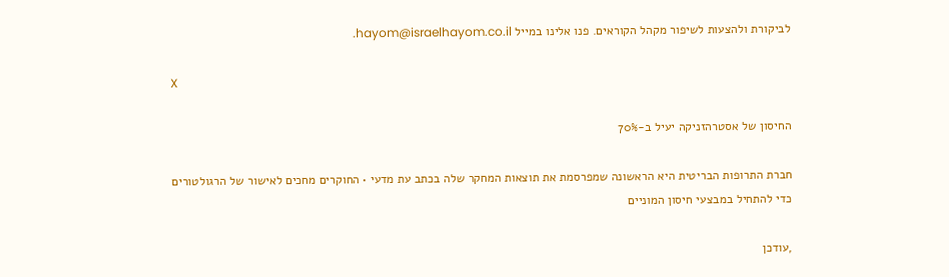לביקורת ולהצעות לשיפור מקהל הקוראים. פנו אלינו במייל hayom@israelhayom.co.il.

X

החיסון של אסטרהזניקה יעיל ב-70%

חברת התרופות הבריטית היא הראשונה שמפרסמת את תוצאות המחקר שלה בכתב עת מדעי • החוקרים מחכים לאישור של הרגולטורים כדי להתחיל במבצעי חיסון המוניים

,עודכן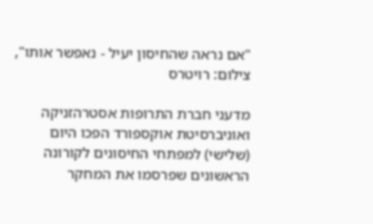"אם נראה שהחיסון יעיל - נאפשר אותו", צילום: רויטרס

מדעני חברת התרופות אסטרהזניקה ואוניברסיטת אוקספורד הפכו היום (שלישי) למפתחי החיסונים לקורונה הראשונים שפרסמו את המחקר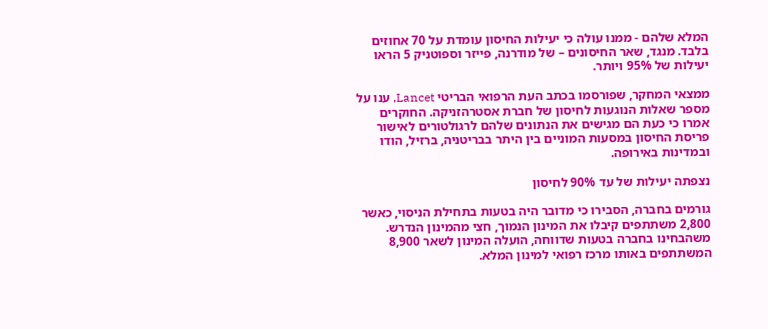המלא שלהם - ממנו עולה כי יעילות החיסון עומדת על 70 אחוזים בלבד. מנגד, שאר החיסונים – של מודרנה, פייזר וספוטניק 5 הראו יעילות של 95% ויותר.

ממצאי המחקר, שפורסמו בכתב העת הרפואי הבריטי Lancet, ענו על מספר שאלות הנוגעות לחיסון של חברת אסטרהזניקה. החוקרים אמרו כי כעת הם מגישים את הנתונים שלהם לרגולטורים לאישור פריסת החיסון במסעות המוניים בין היתר בבריטניה, ברזיל, הודו ובמדינות באירופה.

נצפתה יעילות של עד 90% לחיסון

גורמים בחברה, הסבירו כי מדובר היה בטעות בתחילת הניסוי, כאשר 2,800 משתתפים קיבלו את המינון הנמוך, חצי מהמינון הנדרש. משהבחינו בחברה בטעות שדווחה, הועלה המינון לשאר 8,900 המשתתפים באותו מרכז רפואי למינון המלא.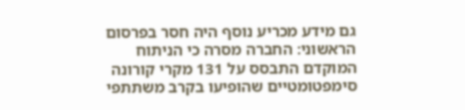גם מידע מכריע נוסף היה חסר בפרסום הראשוני: החברה מסרה כי הניתוח המוקדם התבסס על 131 מקרי קורונה סימפטומטיים שהופיעו בקרב משתתפי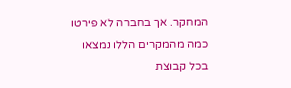המחקר. אך בחברה לא פירטו כמה מהמקרים הללו נמצאו בכל קבוצת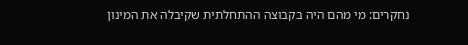נחקרים: מי מהם היה בקבוצה ההתחלתית שקיבלה את המינון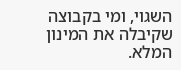השגוי, ומי בקבוצה שקיבלה את המינון המלא.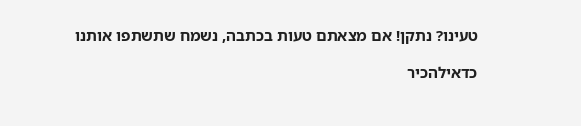טעינו? נתקן! אם מצאתם טעות בכתבה, נשמח שתשתפו אותנו

כדאילהכיר